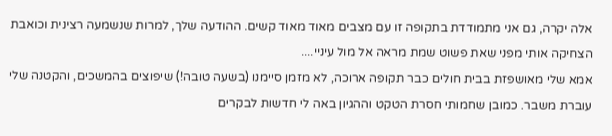אלה יקרה, גם אני מתמודדת בתקופה זו עם מצבים מאוד מאוד קשים. ההודעה שלך, למרות שנשמעה רצינית וכואבת הצחיקה אותי מפני שאת פשוט שמת מראה אל מול עיניי....
אמא שלי מאושפזת בבית חולים כבר תקופה ארוכה, לא מזמן סיימנו (בשעה טובה!) שיפוצים בהמשכים, והקטנה שלי עוברת משבר. כמובן שחמותי חסרת הטקט וההגיון באה לי חדשות לבקרים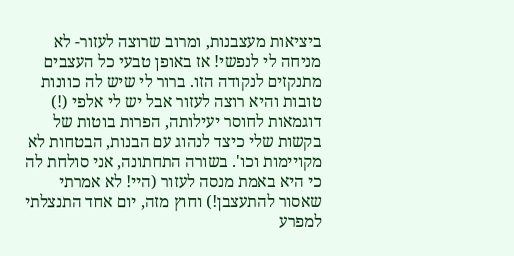ביציאות מעצבנות, ומרוב שרוצה לעזור- לא מניחה לי לנפשי! אז באופן טבעי כל העצבים מתנקזים לנקודה הזו. ברור לי שיש לה כוונות טובות והיא רוצה לעזור אבל יש לי אלפי (!) דוגמאות לחוסר יעילותה, הפרות בוטות של בקשות שלי כיצד לנהוג עם הבנות, הבטחות לא מקויימות וכו'. בשורה התחתונה, אני סולחת לה כי היא באמת מנסה לעזור (היי! לא אמרתי שאסור להתעצבן!) וחוץ מזה, יום אחד התנצלתי למפרע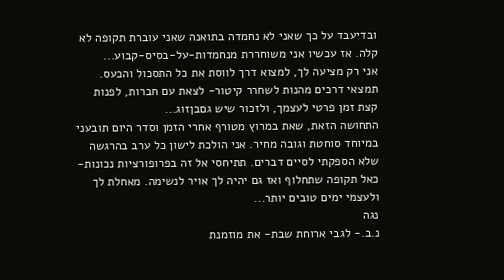ובדיעבד על כך שאני לא נחמדה בתואנה שאני עוברת תקופה לא קלה. אז עכשיו אני משוחררת מנחמדות-על-בסיס-קבוע...
אני רק מציעה לך, למצוא דרך לווסת את כל התסכול והכעס. תמצאי דרכים מהנות לשחרר קיטור- לצאת עם חברות, לפנות קצת זמן פרטי לעצמך, ולזכור שיש גםבןזוג...
התחושה הזאת, שאת במרוץ מטורף אחרי הזמן וסדר היום תובעני במיוחד סוחטת וגובה מחיר. אני הולכת לישון כל ערב בהרגשה שלא הספקתי לסיים דברים. תתיחסי אל זה בפרופורציות נכונות- כאל תקופה שתחלוף ואז גם יהיה לך אויר לנשימה. מאחלת לך ולעצמי ימים טובים יותר...
נגה
נ.ב.- לגבי ארוחת שבת- את מוזמנת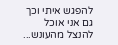להפגש איתי וכך גם אני אוכל להנצל מהעונש...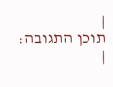|
תוכן התגובה:
|